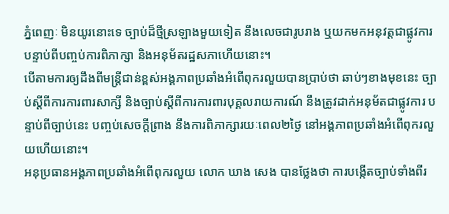ភ្នំពេញៈ មិនយូរនោះទេ ច្បាប់ដ៏ថ្មីស្រឡាងមួយទៀត នឹងលេចជារូបរាង ឬយកមកអនុវត្តជាផ្លូវការ បន្ទាប់ពីបញ្ចប់ការពិភាក្សា និងអនុម័តរដ្ឋសភាហើយនោះ។
បើតាមការឲ្យដឹងពីមន្រ្តីជាន់ខ្ពស់អង្គភាពប្រឆាំងអំពើពុករលួយបានប្រាប់ថា ឆាប់ៗខាងមុខនេះ ច្បាប់ស្ដីពីការការពារសាក្សី និងច្បាប់ស្ដីពីការការពារបុគ្គលរាយការណ៍ នឹងត្រូវដាក់អនុម័តជាផ្លូវការ បន្ទាប់ពីច្បាប់នេះ បញ្ចប់សេចក្តីព្រាង នឹងការពិភាក្សារយៈពេល២ថ្ងៃ នៅអង្គភាពប្រឆាំងអំពើពុករលួយហើយនោះ។
អនុប្រធានអង្គភាពប្រឆាំងអំពើពុករលួយ លោក ឃាង សេង បានថ្លែងថា ការបង្កើតច្បាប់ទាំងពីរ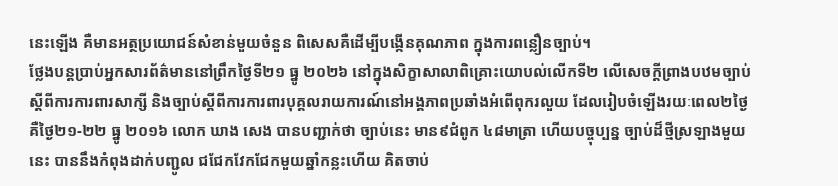នេះឡើង គឺមានអត្ថប្រយោជន៍សំខាន់មួយចំនួន ពិសេសគឺដើម្បីបង្កើនគុណភាព ក្នុងការពន្លឿនច្បាប់។
ថ្លែងបន្តប្រាប់អ្នកសារព័ត៌មាននៅព្រឹកថ្ងៃទី២១ ធ្នូ ២០២៦ នៅក្នុងសិក្ខាសាលាពិគ្រោះយោបល់លើកទី២ លើសេចក្តីព្រាងបឋមច្បាប់ស្ដីពីការការពារសាក្សី និងច្បាប់ស្ដីពីការការពារបុគ្គលរាយការណ៍នៅអង្គភាពប្រឆាំងអំពើពុករលួយ ដែលរៀបចំឡើងរយៈពេល២ថ្ងៃ គឺថ្ងៃ២១-២២ ធ្នូ ២០១៦ លោក ឃាង សេង បានបញ្ជាក់ថា ច្បាប់នេះ មាន៩ជំពូក ៤៨មាត្រា ហើយបច្ចុប្បន្ន ច្បាប់ដ៏ថ្មីស្រឡាងមួយនេះ បាននឹងកំពុងដាក់បញ្ជូល ជជែកវែកជែកមួយឆ្នាំកន្លះហើយ គិតចាប់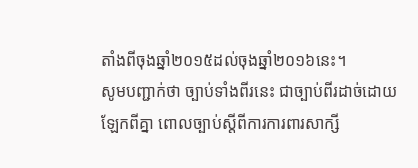តាំងពីចុងឆ្នាំ២០១៥ដល់ចុងឆ្នាំ២០១៦នេះ។
សូមបញ្ជាក់ថា ច្បាប់ទាំងពីរនេះ ជាច្បាប់ពីរដាច់ដោយឡែកពីគ្នា ពោលច្បាប់ស្ដីពីការការពារសាក្សី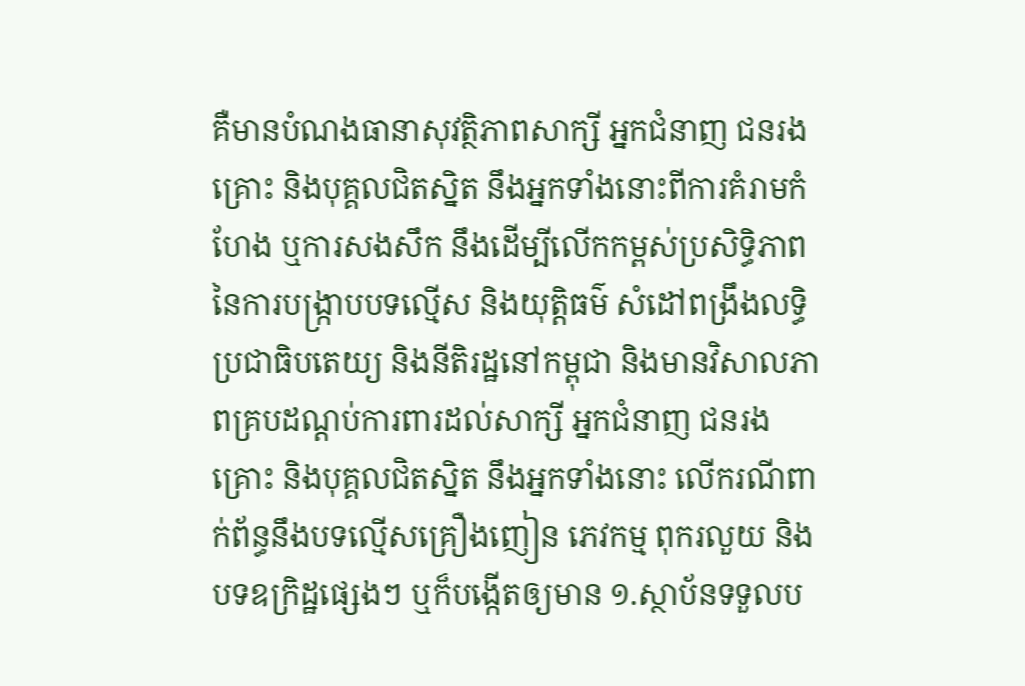គឺមានបំណងធានាសុវត្ថិភាពសាក្សី អ្នកជំនាញ ជនរងគ្រោះ និងបុគ្គលជិតស្និត នឹងអ្នកទាំងនោះពីការគំរាមកំហែង ឬការសងសឹក នឹងដើម្បីលើកកម្ពស់ប្រសិទ្ធិភាពនៃការបង្ក្រាបបទល្មើស និងយុត្តិធម៌ សំដៅពង្រឹងលទ្ធិប្រជាធិបតេយ្យ និងនីតិរដ្ឋនៅកម្ពុជា និងមានវិសាលភាពគ្របដណ្ដប់ការពារដល់សាក្សី អ្នកជំនាញ ជនរងគ្រោះ និងបុគ្គលជិតស្និត នឹងអ្នកទាំងនោះ លើករណីពាក់ព័ន្ធនឹងបទល្មើសគ្រឿងញៀន ភេវកម្ម ពុករលួយ និងបទឧក្រិដ្ឋផ្សេងៗ ឬក៏បង្កើតឲ្យមាន ១.ស្ថាប័នទទួលប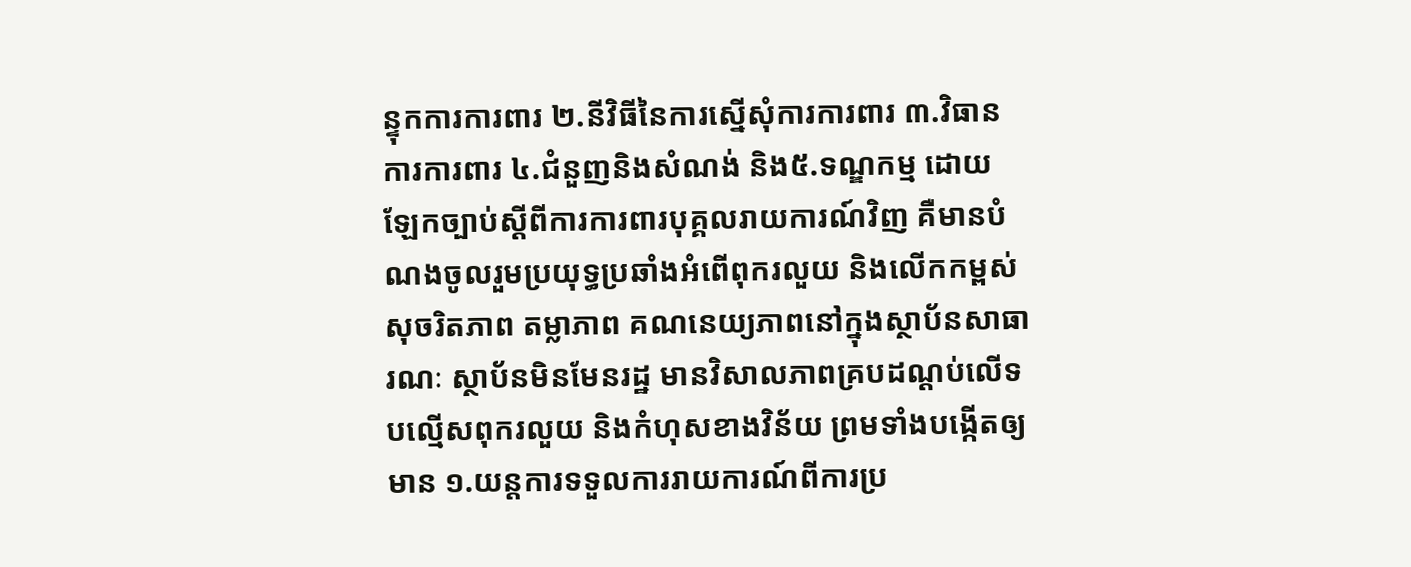ន្ទុកការការពារ ២.នីវិធីនៃការស្នើសុំការការពារ ៣.វិធានការការពារ ៤.ជំនួញនិងសំណង់ និង៥.ទណ្ឌកម្ម ដោយឡែកច្បាប់ស្ដីពីការការពារបុគ្គលរាយការណ៍វិញ គឺមានបំណងចូលរួមប្រយុទ្ធប្រឆាំងអំពើពុករលួយ និងលើកកម្ពស់សុចរិតភាព តម្លាភាព គណនេយ្យភាពនៅក្នុងស្ថាប័នសាធារណៈ ស្ថាប័នមិនមែនរដ្ឋ មានវិសាលភាពគ្របដណ្ដប់លើទបល្មើសពុករលួយ និងកំហុសខាងវិន័យ ព្រមទាំងបង្កើតឲ្យមាន ១.យន្តការទទួលការរាយការណ៍ពីការប្រ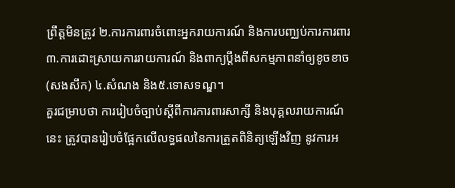ព្រឹត្តមិនត្រូវ ២.ការការពារចំពោះអ្នករាយការណ៍ និងការបញ្ឈប់ការការពារ ៣.ការដោះស្រាយការរាយការណ៍ និងពាក្យប្ដឹងពីសកម្មភាពនាំឲ្យខូចខាច (សងសឹក) ៤.សំណង និង៥.ទោសទណ្ឌ។
គួរជម្រាបថា ការរៀបចំច្បាប់ស្ដីពីការការពារសាក្សី និងបុគ្គលរាយការណ៍នេះ ត្រូវបានរៀបចំផ្អែកលើលទ្ធផលនៃការត្រួតពិនិត្យឡើងវិញ នូវការអ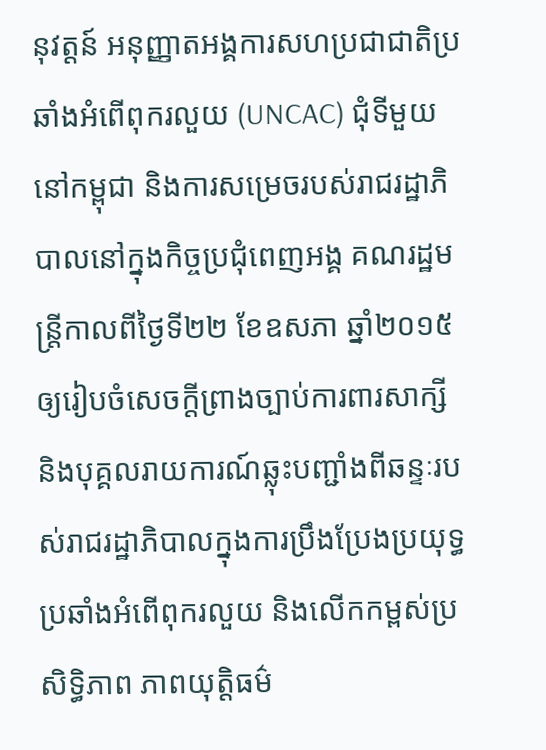នុវត្តន៍ អនុញ្ញាតអង្គការសហប្រជាជាតិប្រឆាំងអំពើពុករលួយ (UNCAC) ជុំទីមួយនៅកម្ពុជា និងការសម្រេចរបស់រាជរដ្ឋាភិបាលនៅក្នុងកិច្ចប្រជុំពេញអង្គ គណរដ្ឋមន្រ្តីកាលពីថ្ងៃទី២២ ខែឧសភា ឆ្នាំ២០១៥ ឲ្យរៀបចំសេចក្ដីព្រាងច្បាប់ការពារសាក្សី និងបុគ្គលរាយការណ៍ឆ្លុះបញ្ជាំងពីឆន្ទៈរបស់រាជរដ្ឋាភិបាលក្នុងការប្រឹងប្រែងប្រយុទ្ធប្រឆាំងអំពើពុករលួយ និងលើកកម្ពស់ប្រសិទ្ធិភាព ភាពយុតិ្តធម៌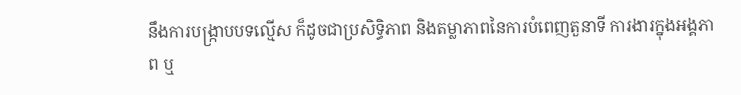នឹងការបង្ក្រាបបទល្មើស ក៏ដូចជាប្រសិទ្ធិភាព និងតម្លាភាពនៃការបំពេញតួនាទី ការងារក្នុងអង្គភាព ឬ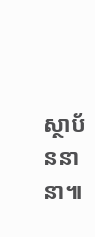ស្ថាប័ននានា៕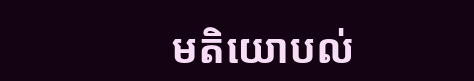មតិយោបល់